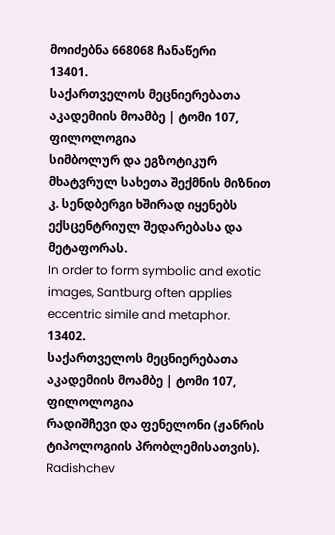მოიძებნა 668068 ჩანაწერი
13401.
საქართველოს მეცნიერებათა აკადემიის მოამბე | ტომი 107, ფილოლოგია
სიმბოლურ და ეგზოტიკურ მხატვრულ სახეთა შექმნის მიზნით კ. სენდბერგი ხშირად იყენებს ექსცენტრიულ შედარებასა და მეტაფორას.
In order to form symbolic and exotic images, Santburg often applies eccentric simile and metaphor.
13402.
საქართველოს მეცნიერებათა აკადემიის მოამბე | ტომი 107, ფილოლოგია
რადიშჩევი და ფენელონი (ჟანრის ტიპოლოგიის პრობლემისათვის).
Radishchev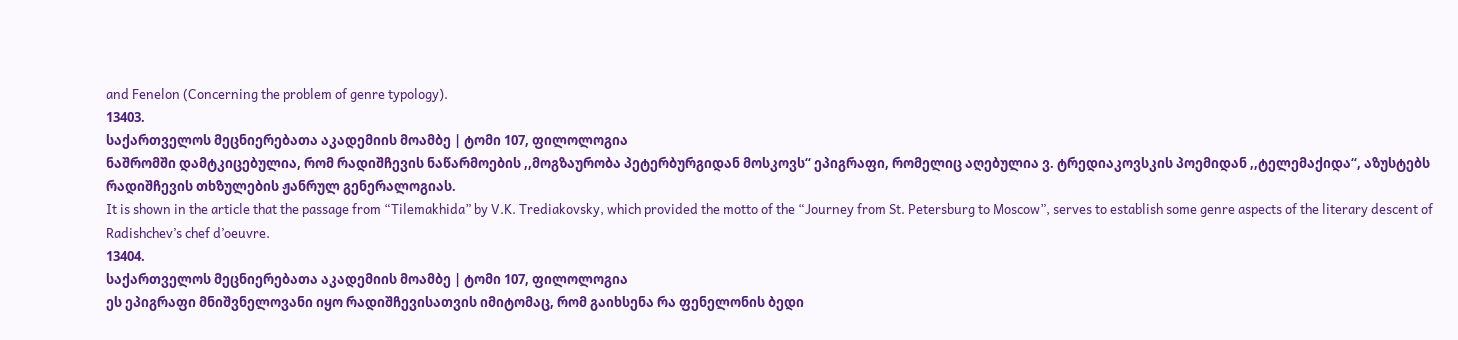and Fenelon (Concerning the problem of genre typology).
13403.
საქართველოს მეცნიერებათა აკადემიის მოამბე | ტომი 107, ფილოლოგია
ნაშრომში დამტკიცებულია, რომ რადიშჩევის ნაწარმოების ,,მოგზაურობა პეტერბურგიდან მოსკოვს“ ეპიგრაფი, რომელიც აღებულია ვ. ტრედიაკოვსკის პოემიდან ,,ტელემაქიდა“, აზუსტებს რადიშჩევის თხზულების ჟანრულ გენერალოგიას.
It is shown in the article that the passage from “Tilemakhida” by V.K. Trediakovsky, which provided the motto of the “Journey from St. Petersburg to Moscow”, serves to establish some genre aspects of the literary descent of Radishchev’s chef d’oeuvre.
13404.
საქართველოს მეცნიერებათა აკადემიის მოამბე | ტომი 107, ფილოლოგია
ეს ეპიგრაფი მნიშვნელოვანი იყო რადიშჩევისათვის იმიტომაც, რომ გაიხსენა რა ფენელონის ბედი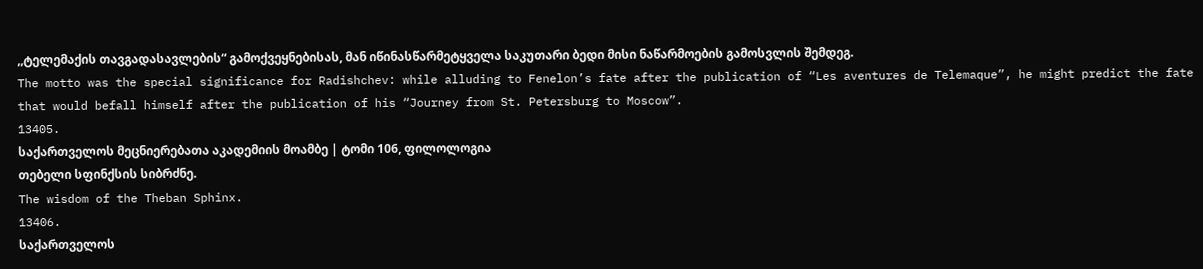,,ტელემაქის თავგადასავლების“ გამოქვეყნებისას, მან იწინასწარმეტყველა საკუთარი ბედი მისი ნაწარმოების გამოსვლის შემდეგ.
The motto was the special significance for Radishchev: while alluding to Fenelon’s fate after the publication of “Les aventures de Telemaque”, he might predict the fate that would befall himself after the publication of his “Journey from St. Petersburg to Moscow”.
13405.
საქართველოს მეცნიერებათა აკადემიის მოამბე | ტომი 106, ფილოლოგია
თებელი სფინქსის სიბრძნე.
The wisdom of the Theban Sphinx.
13406.
საქართველოს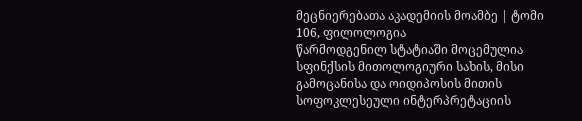მეცნიერებათა აკადემიის მოამბე | ტომი 106, ფილოლოგია
წარმოდგენილ სტატიაში მოცემულია სფინქსის მითოლოგიური სახის, მისი გამოცანისა და ოიდიპოსის მითის სოფოკლესეული ინტერპრეტაციის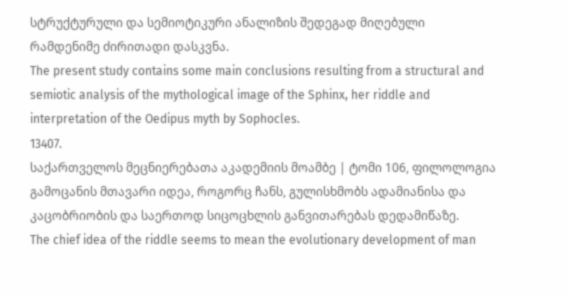სტრუქტურული და სემიოტიკური ანალიზის შედეგად მიღებული რამდენიმე ძირითადი დასკვნა.
The present study contains some main conclusions resulting from a structural and semiotic analysis of the mythological image of the Sphinx, her riddle and interpretation of the Oedipus myth by Sophocles.
13407.
საქართველოს მეცნიერებათა აკადემიის მოამბე | ტომი 106, ფილოლოგია
გამოცანის მთავარი იდეა, როგორც ჩანს, გულისხმობს ადამიანისა და კაცობრიობის და საერთოდ სიცოცხლის განვითარებას დედამიწაზე.
The chief idea of the riddle seems to mean the evolutionary development of man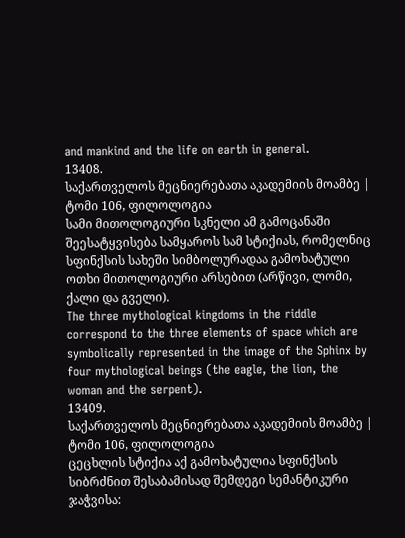and mankind and the life on earth in general.
13408.
საქართველოს მეცნიერებათა აკადემიის მოამბე | ტომი 106, ფილოლოგია
სამი მითოლოგიური სკნელი ამ გამოცანაში შეესატყვისება სამყაროს სამ სტიქიას, რომელნიც სფინქსის სახეში სიმბოლურადაა გამოხატული ოთხი მითოლოგიური არსებით (არწივი, ლომი, ქალი და გველი).
The three mythological kingdoms in the riddle correspond to the three elements of space which are symbolically represented in the image of the Sphinx by four mythological beings (the eagle, the lion, the woman and the serpent).
13409.
საქართველოს მეცნიერებათა აკადემიის მოამბე | ტომი 106, ფილოლოგია
ცეცხლის სტიქია აქ გამოხატულია სფინქსის სიბრძნით შესაბამისად შემდეგი სემანტიკური ჯაჭვისა: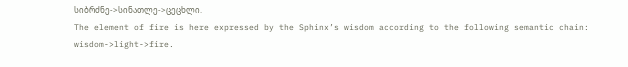სიბრძნე->სინათლე->ცეცხლი.
The element of fire is here expressed by the Sphinx’s wisdom according to the following semantic chain: wisdom->light->fire.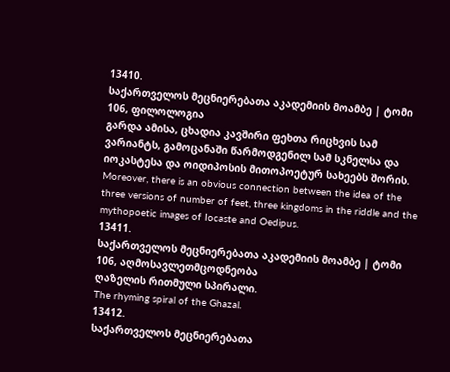13410.
საქართველოს მეცნიერებათა აკადემიის მოამბე | ტომი 106, ფილოლოგია
გარდა ამისა, ცხადია კავშირი ფეხთა რიცხვის სამ ვარიანტს, გამოცანაში წარმოდგენილ სამ სკნელსა და იოკასტესა და ოიდიპოსის მითოპოეტურ სახეებს შორის.
Moreover, there is an obvious connection between the idea of the three versions of number of feet, three kingdoms in the riddle and the mythopoetic images of Iocaste and Oedipus.
13411.
საქართველოს მეცნიერებათა აკადემიის მოამბე | ტომი 106, აღმოსავლეთმცოდნეობა
ღაზელის რითმული სპირალი.
The rhyming spiral of the Ghazal.
13412.
საქართველოს მეცნიერებათა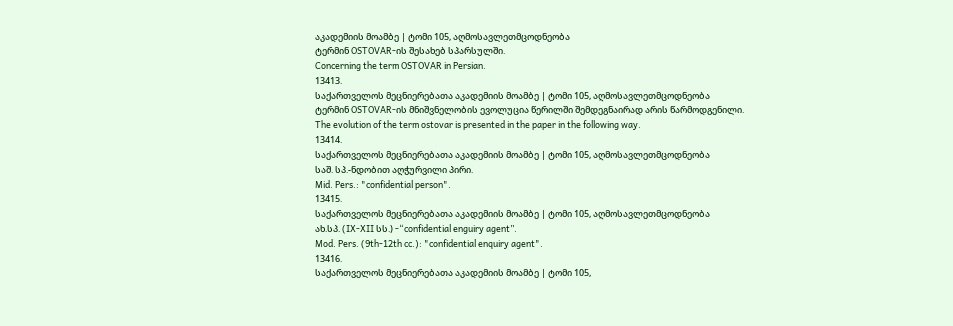აკადემიის მოამბე | ტომი 105, აღმოსავლეთმცოდნეობა
ტერმინ OSTOVAR-ის შესახებ სპარსულში.
Concerning the term OSTOVAR in Persian.
13413.
საქართველოს მეცნიერებათა აკადემიის მოამბე | ტომი 105, აღმოსავლეთმცოდნეობა
ტერმინ OSTOVAR-ის მნიშვნელობის ევოლუცია წერილში შემდეგნაირად არის წარმოდგენილი.
The evolution of the term ostovar is presented in the paper in the following way.
13414.
საქართველოს მეცნიერებათა აკადემიის მოამბე | ტომი 105, აღმოსავლეთმცოდნეობა
საშ. სპ.-ნდობით აღჭურვილი პირი.
Mid. Pers.: "confidential person".
13415.
საქართველოს მეცნიერებათა აკადემიის მოამბე | ტომი 105, აღმოსავლეთმცოდნეობა
ახ.სპ. (IX-XII სს.) -“confidential enguiry agent”.
Mod. Pers. (9th-12th cc.): "confidential enquiry agent".
13416.
საქართველოს მეცნიერებათა აკადემიის მოამბე | ტომი 105,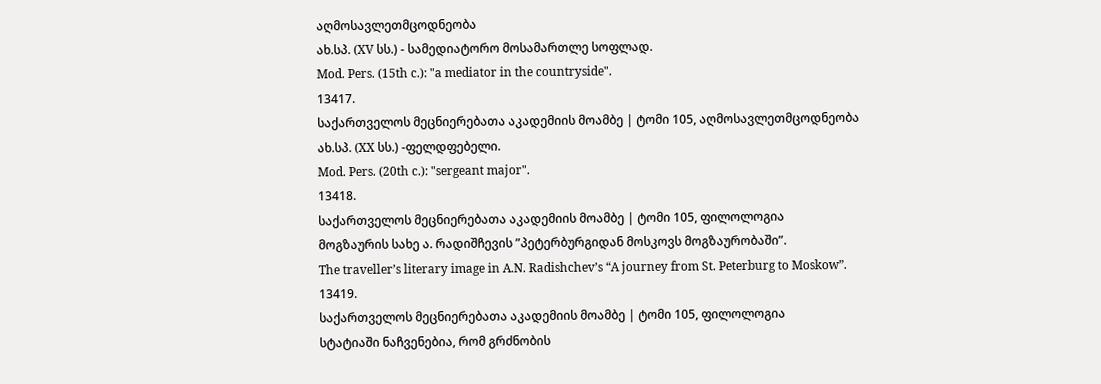აღმოსავლეთმცოდნეობა
ახ.სპ. (XV სს.) - სამედიატორო მოსამართლე სოფლად.
Mod. Pers. (15th c.): "a mediator in the countryside".
13417.
საქართველოს მეცნიერებათა აკადემიის მოამბე | ტომი 105, აღმოსავლეთმცოდნეობა
ახ.სპ. (XX სს.) -ფელდფებელი.
Mod. Pers. (20th c.): "sergeant major".
13418.
საქართველოს მეცნიერებათა აკადემიის მოამბე | ტომი 105, ფილოლოგია
მოგზაურის სახე ა. რადიშჩევის ”პეტერბურგიდან მოსკოვს მოგზაურობაში”.
The traveller’s literary image in A.N. Radishchev’s “A journey from St. Peterburg to Moskow”.
13419.
საქართველოს მეცნიერებათა აკადემიის მოამბე | ტომი 105, ფილოლოგია
სტატიაში ნაჩვენებია, რომ გრძნობის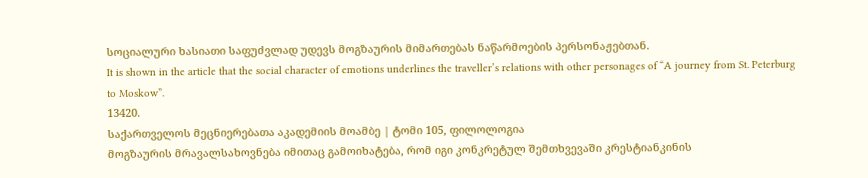სოციალური ხასიათი საფუძვლად უდევს მოგზაურის მიმართებას ნაწარმოების პერსონაჟებთან.
It is shown in the article that the social character of emotions underlines the traveller’s relations with other personages of “A journey from St. Peterburg to Moskow”.
13420.
საქართველოს მეცნიერებათა აკადემიის მოამბე | ტომი 105, ფილოლოგია
მოგზაურის მრავალსახოვნება იმითაც გამოიხატება, რომ იგი კონკრეტულ შემთხვევაში კრესტიანკინის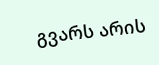გვარს არის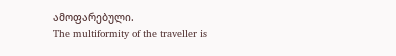ამოფარებული.
The multiformity of the traveller is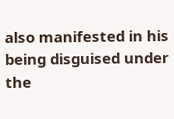also manifested in his being disguised under the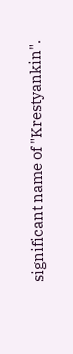significant name of "Krestyankin".